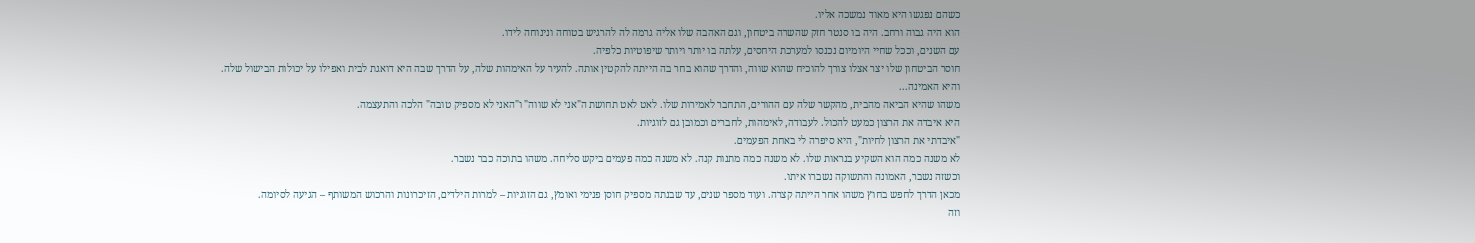כשהם נפגשו היא מאוד נמשכה אליו.
הוא היה גבוה ורחב. היה בו סנטר חזק שהשרה ביטחון, וגם האהבה שלו אליה גרמה לה להרגיש בטוחה ונינוחה לידו.
עם השנים, וככל שחיי היומיום נכנסו למערכת היחסים, עלתה בו יותר ויותר שיפוטיות כלפיה.
חוסר הביטחון שלו יצר אצלו צורך להוכיח שהוא שווה, והדרך שהוא בחר בה הייתה להקטין אותה. להעיר על האימהות שלה, על הדרך שבה היא דואגת לבית ואפילו על יכולות הבישול שלה.
והיא האמינה...
משהו שהיא הביאה מהבית, מהקשר שלה עם ההורים, התחבר לאמירות שלו. לאט לאט תחושת ה"אני לא שווה" ו"האני לא מספיק טובה" הלכה והתעצמה.
היא איבדה את הרצון כמעט להכול. לעבודה, לאימהות, לחברים וכמובן גם לזוגיות.
"איבדתי את הרצון לחיות", היא סיפרה לי באחת הפעמים.
לא משנה כמה הוא השקיע בנראות שלו. לא משנה כמה מתנות קנה. לא משנה כמה פעמים ביקש סליחה. משהו בתוכה כבר נשבר.
וכשזה נשבר, האמונה והתשוקה נשברו איתו.
מכאן הדרך לחפש בחוץ משהו אחר הייתה קצרה. ועוד מספר שנים, עד שבנתה מספיק חוסן פנימי ואומץ, גם הזוגיות – למרות הילדים, הזיכרונות והרכוש המשותף – הגיעה לסיומה.
וזה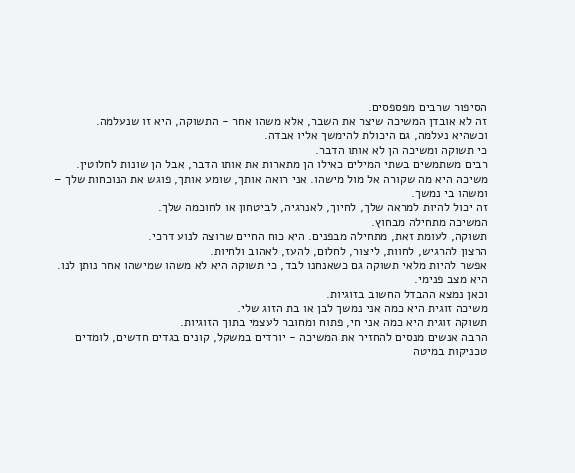הסיפור שרבים מפספסים.
זה לא אובדן המשיכה שיצר את השבר, אלא משהו אחר - התשוקה, היא זו שנעלמה.
וכשהיא נעלמה, גם היכולת להימשך אליו אבדה.
כי תשוקה ומשיכה הן לא אותו הדבר.
רבים משתמשים בשתי המילים כאילו הן מתארות את אותו הדבר, אבל הן שונות לחלוטין.
משיכה היא מה שקורה אל מול מישהו. אני רואה אותך, שומע אותך, פוגש את הנוכחות שלך – ומשהו בי נמשך.
זה יכול להיות למראה שלך, לחיוך, לאנרגיה, לביטחון או לחוכמה שלך.
המשיכה מתחילה מבחוץ.
תשוקה, לעומת זאת, מתחילה מבפנים. היא כוח החיים שרוצה לנוע דרכי.
הרצון להרגיש, לחוות, ליצור, לחלום, להעז, לאהוב ולחיות.
אפשר להיות מלאי תשוקה גם כשאנחנו לבד, כי תשוקה היא לא משהו שמישהו אחר נותן לנו.
היא מצב פנימי.
וכאן נמצא ההבדל החשוב בזוגיות.
משיכה זוגית היא כמה אני נמשך לבן או בת הזוג שלי.
תשוקה זוגית היא כמה אני חי, פתוח ומחובר לעצמי בתוך הזוגיות.
הרבה אנשים מנסים להחזיר את המשיכה - יורדים במשקל, קונים בגדים חדשים, לומדים טכניקות במיטה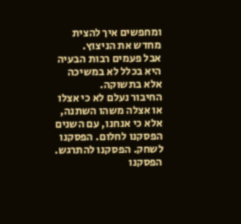ומחפשים איך להצית מחדש את הניצוץ.
אבל פעמים רבות הבעיה היא בכלל לא במשיכה אלא בתשוקה.
החיבור נעלם לא כי אצלו או אצלה משהו השתנה, אלא כי אנחנו, עם השנים הפסקנו לחלום. הפסקנו לשחק. הפסקנו להתרגש. הפסקנו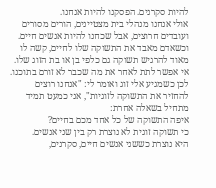להיות סקרנים. הפסקנו להיות אנחנו.
אולי אנחנו מנהלי בית מצטיינים, הורים מסורים ועובדים חרוצים, אבל שכחנו להיות אנשים חיים.
וכשאדם מאבד את התשוקה שלו לחיים, קשה לו מאוד להרגיש תשוקה גם כלפי בן או בת הזוג שלו. אי אפשר לתת לאחר את מה שכבר לא זורם בתוכנו.
לכן כשמגיע אלי זוג ואומר לי: "אנחנו רוצים להחזיר את התשוקה לזוגיות", אני כמעט תמיד מתחיל בשאלה אחרת:
איפה התשוקה של כל אחד מכם בחיים?
כי תשוקה זוגית לא נוצרת רק בין שני אנשים.
היא נוצרת כששני אנשים חיים, סקרנים,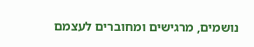נושמים, מרגישים ומחוברים לעצמם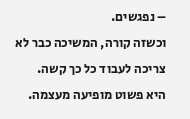– נפגשים.
וכשזה קורה, המשיכה כבר לא צריכה לעבוד כל כך קשה.
היא פשוט מופיעה מעצמה.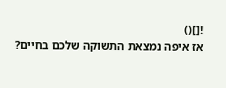![]()
אז איפה נמצאת התשוקה שלכם בחיים?